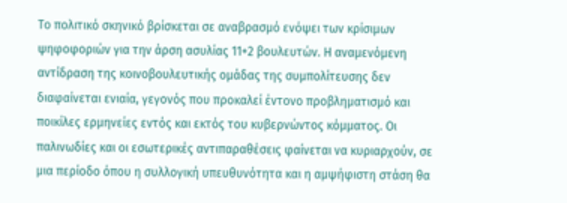Το πολιτικό σκηνικό βρίσκεται σε αναβρασμό ενόψει των κρίσιμων ψηφοφοριών για την άρση ασυλίας 11+2 βουλευτών. Η αναμενόμενη αντίδραση της κοινοβουλευτικής ομάδας της συμπολίτευσης δεν διαφαίνεται ενιαία, γεγονός που προκαλεί έντονο προβληματισμό και ποικίλες ερμηνείες εντός και εκτός του κυβερνώντος κόμματος. Οι παλινωδίες και οι εσωτερικές αντιπαραθέσεις φαίνεται να κυριαρχούν, σε μια περίοδο όπου η συλλογική υπευθυνότητα και η αμψήφιστη στάση θα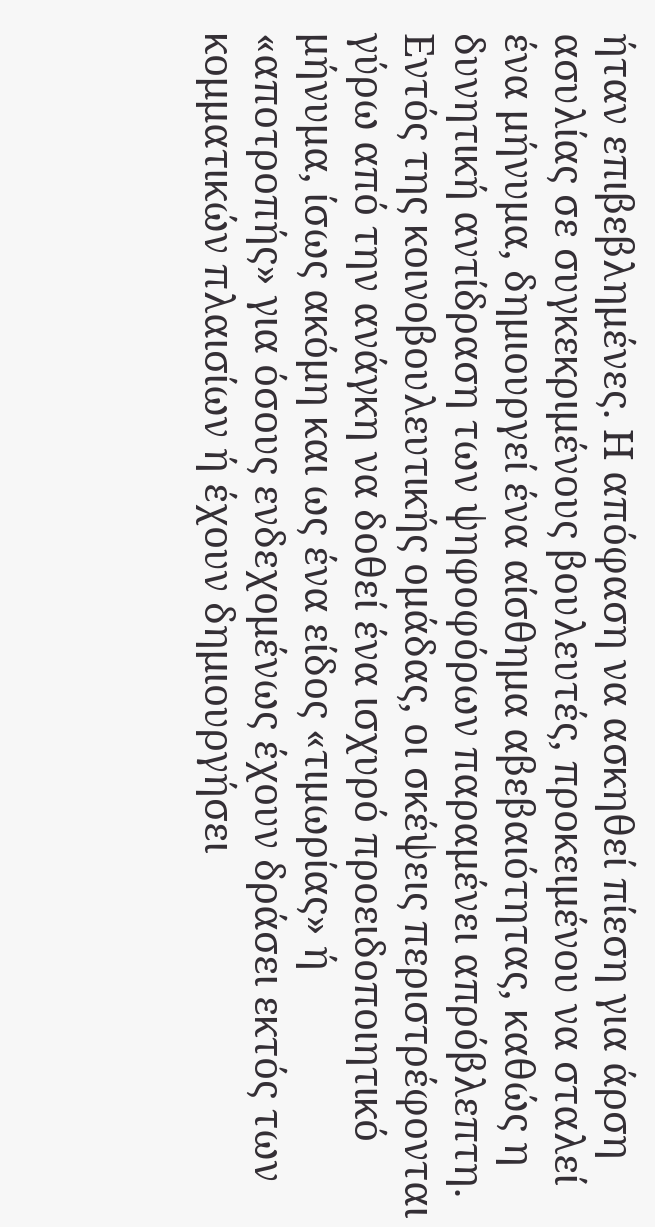ήταν επιβεβλημένες. Η απόφαση να ασκηθεί πίεση για άρση ασυλίας σε συγκεκριμένους βουλευτές, προκειμένου να σταλεί ένα μήνυμα, δημιουργεί ένα αίσθημα αβεβαιότητας, καθώς η δυνητική αντίδραση των ψηφοφόρων παραμένει απρόβλεπτη. Εντός της κοινοβουλευτικής ομάδας, οι σκέψεις περιστρέφονται γύρω από την ανάγκη να δοθεί ένα ισχυρό προειδοποιητικό μήνυμα, ίσως ακόμη και ως ένα είδος «τιμωρίας» ή «αποτροπής» για όσους ενδεχομένως έχουν δράσει εκτός των κομματικών πλαισίων ή έχουν δημιουργήσει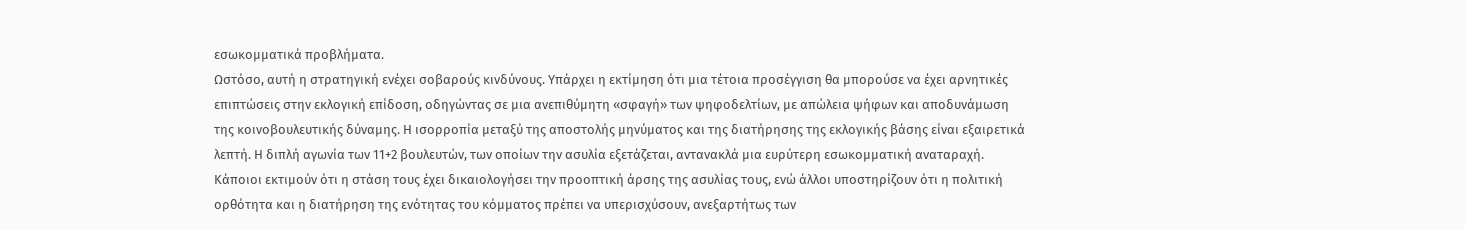εσωκομματικά προβλήματα.
Ωστόσο, αυτή η στρατηγική ενέχει σοβαρούς κινδύνους. Υπάρχει η εκτίμηση ότι μια τέτοια προσέγγιση θα μπορούσε να έχει αρνητικές επιπτώσεις στην εκλογική επίδοση, οδηγώντας σε μια ανεπιθύμητη «σφαγή» των ψηφοδελτίων, με απώλεια ψήφων και αποδυνάμωση της κοινοβουλευτικής δύναμης. Η ισορροπία μεταξύ της αποστολής μηνύματος και της διατήρησης της εκλογικής βάσης είναι εξαιρετικά λεπτή. Η διπλή αγωνία των 11+2 βουλευτών, των οποίων την ασυλία εξετάζεται, αντανακλά μια ευρύτερη εσωκομματική αναταραχή. Κάποιοι εκτιμούν ότι η στάση τους έχει δικαιολογήσει την προοπτική άρσης της ασυλίας τους, ενώ άλλοι υποστηρίζουν ότι η πολιτική ορθότητα και η διατήρηση της ενότητας του κόμματος πρέπει να υπερισχύσουν, ανεξαρτήτως των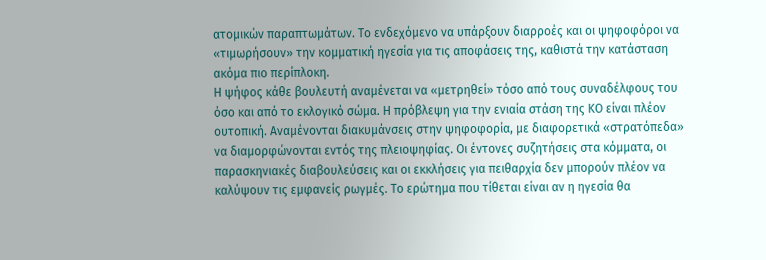ατομικών παραπτωμάτων. Το ενδεχόμενο να υπάρξουν διαρροές και οι ψηφοφόροι να «τιμωρήσουν» την κομματική ηγεσία για τις αποφάσεις της, καθιστά την κατάσταση ακόμα πιο περίπλοκη.
Η ψήφος κάθε βουλευτή αναμένεται να «μετρηθεί» τόσο από τους συναδέλφους του όσο και από το εκλογικό σώμα. Η πρόβλεψη για την ενιαία στάση της ΚΟ είναι πλέον ουτοπική. Αναμένονται διακυμάνσεις στην ψηφοφορία, με διαφορετικά «στρατόπεδα» να διαμορφώνονται εντός της πλειοψηφίας. Οι έντονες συζητήσεις στα κόμματα, οι παρασκηνιακές διαβουλεύσεις και οι εκκλήσεις για πειθαρχία δεν μπορούν πλέον να καλύψουν τις εμφανείς ρωγμές. Το ερώτημα που τίθεται είναι αν η ηγεσία θα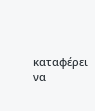καταφέρει να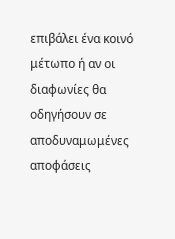επιβάλει ένα κοινό μέτωπο ή αν οι διαφωνίες θα οδηγήσουν σε αποδυναμωμένες αποφάσεις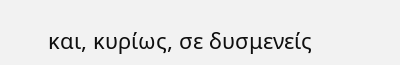και, κυρίως, σε δυσμενείς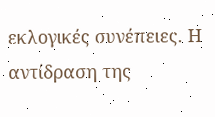εκλογικές συνέπειες. Η αντίδραση της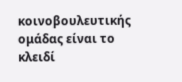κοινοβουλευτικής ομάδας είναι το κλειδί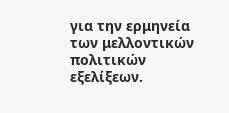για την ερμηνεία των μελλοντικών πολιτικών εξελίξεων.